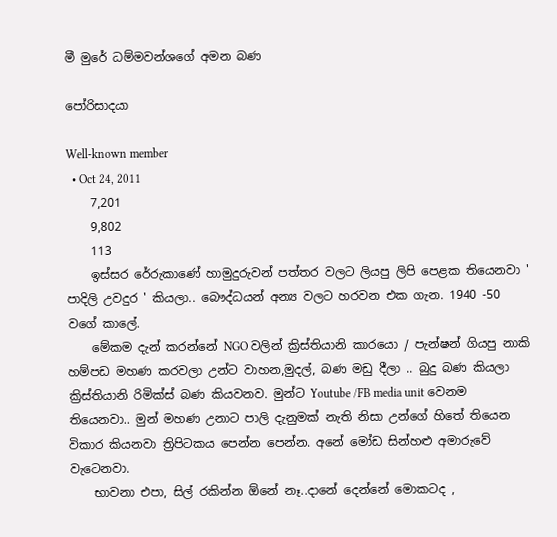මී මුරේ ධම්මවන්ශගේ අමන බණ

පෝරිසාදයා

Well-known member
  • Oct 24, 2011
    7,201
    9,802
    113
    ඉස්සර රේරුකාණේ හාමුදුරුවන් පත්තර වලට ලියපු ලිපි පෙළක තියෙනවා ' පාදිලි උවදුර ' කියලා.. බෞද්ධයන් අන්‍ය වලට හරවන එක ගැන. 1940 -50 වගේ කාලේ.
    මේකම දැන් කරන්නේ NGO වලින් ක්‍රිස්තියානි කාරයො / පැන්ෂන් ගියපු නාකි හම්පඩ මහණ කරවලා උන්ට වාහන,මුදල්, බණ මඩු දීලා .. බුදු බණ කියලා ක්‍රිස්තියානි රිමික්ස් බණ කියවනව. මුන්ට Youtube /FB media unit වෙනම තියෙනවා.. මුන් මහණ උනාට පාලි දැනුමක් නැති නිසා උන්ගේ හිතේ තියෙන විකාර කියනවා ත්‍රිපිටකය පෙන්න පෙන්න. අනේ මෝඩ සින්හළු අමාරුවේ වැටෙනවා.
    භාවනා එපා, සිල් රකින්න ඕනේ නෑ..දානේ දෙන්නේ මොකටද ,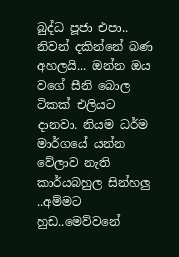බුද්ධ පූජා එපා.. නිවන් දකින්නේ බණ අහලයි... ඔන්න ඔය වගේ සීනි බොල ටිකක් එලියට දානවා. නියම ධර්ම මාර්ගයේ යන්න වේලාව නැති කාර්යබහුල සින්හලු ..අම්මට හුඩ..මෙව්වනේ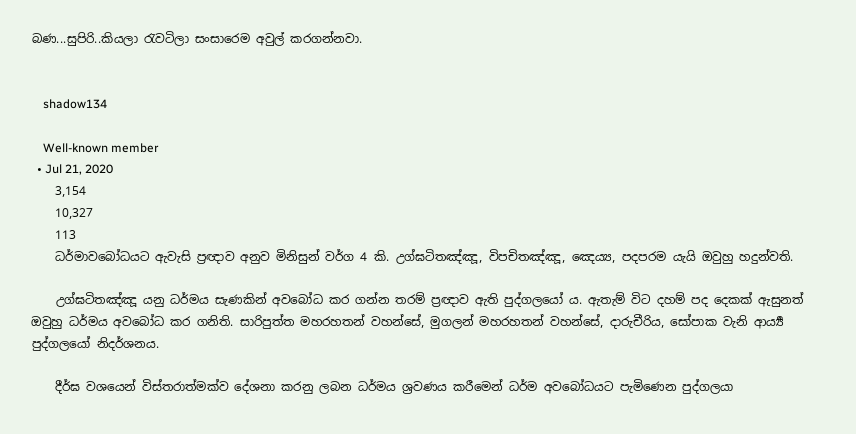බණ...සුපිරි..කියලා රැවටිලා සංසාරෙම අවුල් කරගන්නවා.


    shadow134

    Well-known member
  • Jul 21, 2020
    3,154
    10,327
    113
    ධර්මාවබෝධයට ඇවැසි ප්‍රඥාව අනුව මිනිසුන් වර්ග 4 කි. උග්ඝටිතඤ්ඤූ, විපචිතඤ්ඤූ, ඤෙය්‍ය, පදපරම යැයි ඔවුහු හදුන්වති.

    උග්ඝටිතඤ්ඤූ යනු ධර්මය සැණකින් අවබෝධ කර ගන්න තරම් ප්‍රඥාව ඇති පුද්ගලයෝ ය. ඇතැම් විට දහම් පද දෙකක් ඇසුනත් ඔවුහු ධර්මය අවබෝධ කර ගනිති. සාරිපුත්ත මහරහතන් වහන්සේ, මුගලන් මහරහතන් වහන්සේ, දාරුචීරිය, සෝපාක වැනි ආර්‍ය්‍ය පුද්ගලයෝ නිදර්ශනය.

    දීර්ඝ වශයෙන් විස්තරාත්මක්ව දේශනා කරනු ලබන ධර්මය ශ්‍රවණය කරීමෙන් ධර්ම අවබෝධයට පැමිණෙන පුද්ගලයා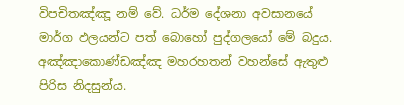විපචිතඤ්ඤූ නම් වේ. ධර්ම දේශනා අවසානයේ මාර්ග ඵලයන්ට පත් බොහෝ පුද්ගලයෝ මේ බදුය. අඤ්ඤාකොණ්ඩඤ්ඤ මහරහතන් වහන්සේ ඇතුළු පිරිස නිදසුන්ය.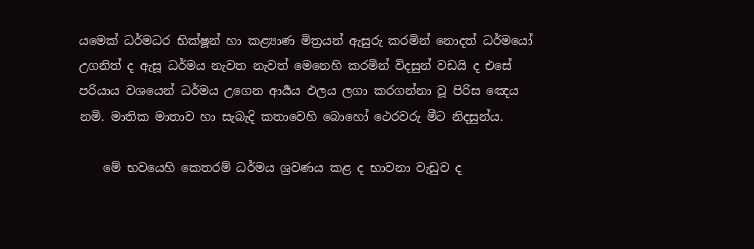යමෙක් ධර්මධර භික්ෂූන් හා කළ්‍යාණ මිත්‍රයන් ඇසුරු කරමින් නොදත් ධර්මයෝ උගනිත් ද ඇසූ ධර්මය නැවත නැවත් මෙනෙහි කරමින් විදසුන් වඩයි ද එසේ පරියාය වශයෙන් ධර්මය උගෙන ආර්‍යය ඵලය ලගා කරගන්නා වූ පිරිස ඤෙය නමි. මාතික මාතාව හා සැබැදි කතාවෙහි බොහෝ ථෙරවරු මීට නිදසුන්ය.

    මේ භවයෙහි කෙතරම් ධර්මය ශ්‍රවණය කළ ද භාවනා වැඩුව ද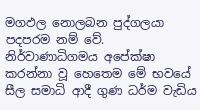මගඵල නොලබන පුද්ගලයා පදපරම නම් වේ. නිර්වාණාධිගමය අපේක්ෂා කරන්නා වූ හෙතෙම මේ භවයේ සීල සමාධි ආදී ගුණ ධර්ම වැඩිය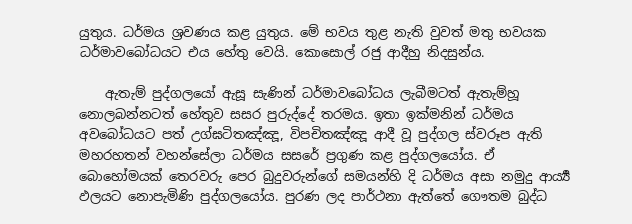යුතුය. ධර්මය ශ්‍රවණය කළ යුතුය. මේ භවය තුළ නැති වුවත් මතු භවයක ධර්මාවබෝධයට එය හේතු වෙයි. කොසොල් රජු ආදීහු නිදසුන්ය.

    ඇතැම් පුද්ගලයෝ ඇසූ සැණින් ධර්මාවබෝධය ලැබීමටත් ඇතැම්හූ නොලබන්නටත් හේතුව සසර පුරුද්දේ තරමය. ඉතා ඉක්මනින් ධර්මය අවබෝධයට පත් උග්ඝටිතඤ්ඤූ, විපචිතඤ්ඤූ ආදී වූ පුද්ගල ස්වරූප ඇති මහරහතන් වහන්සේලා ධර්මය සසරේ ප්‍රගුණ කළ පුද්ගලයෝය. ඒ බොහෝමයක් තෙරවරු පෙර බුදුවරුන්ගේ සමයන්හි දි ධර්මය අසා නමුදු ආර්‍ය්‍ය ඵලයට නොපැමිණි පුද්ගලයෝය. පුරණ ලද පාර්ථනා ඇත්තේ ගෞතම බුද්ධ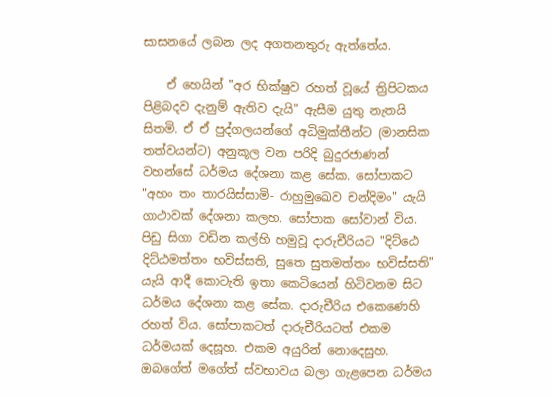සාසනයේ ලබන ලද අගතනතුරු ඇත්තේය.

    ඒ හෙයින් "අර භික්ෂුව රහත් වූයේ ත්‍රිපිටකය පිළිබදව දැනුම් ඇතිව දැයි" ඇසීම යුතු නැතයි සිතමි. ඒ ඒ පුද්ගලයන්ගේ අධිමුක්තීන්ට (මානසික තත්වයන්ට) අනුකූල වන පරිදි බුදුරජාණන් වහන්සේ ධර්මය දේශනා කළ සේක. සෝපාකට "අහං තං තාරයිස්සාමි- රාහුමුඛෙව චන්දිමං" යැයි ගාථාවක් දේශනා කලහ. සෝපාක සෝවාන් විය. පිඩු සිගා වඩින කල්හි හමුවූ දාරුචීරියට "දිට්ඨෙ දිට්ඨමත්තං භවිස්සති, සුතෙ සුතමත්තං භවිස්සති" යැයි ආදී කොටැති ඉතා කෙටියෙන් හිටිවනම සිට ධර්මය දේශනා කළ සේක. දාරුචීරිය එකෙණෙහි රහත් විය. සෝපාකටත් දාරුචීරියටත් එකම ධර්මයක් දෙසූහ. එකම අයුරින් නොදෙසුහ. ඔබගේත් මගේත් ස්වභාවය බලා ගැළපෙන ධර්මය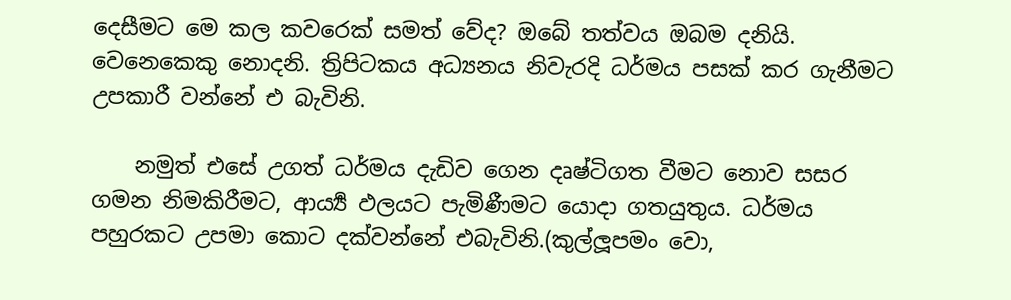දෙසීමට මෙ කල කවරෙක් සමත් වේද? ඔබේ තත්වය ඔබම දනියි. වෙනෙකෙකු නොදනි. ත්‍රිපිටකය අධ්‍යනය නිවැරදි ධර්මය පසක් කර ගැනීමට උපකාරී වන්නේ එ බැවිනි.

    නමුත් එසේ උගත් ධර්මය දැඩිව ගෙන දෘෂ්ටිගත වීමට නොව සසර ගමන නිමකිරීමට, ආර්‍ය්‍ය ඵලයට පැමිණීමට යොදා ගතයුතුය. ධර්මය පහුරකට උපමා කොට දක්වන්නේ එබැවිනි.(කුල්ලූපමං වො,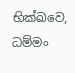භික්ඛවෙ, ධම්මං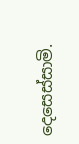දෙසෙස්සාමි.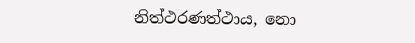නිත්ථරණත්ථාය, නො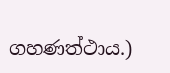ගහණත්ථාය.)